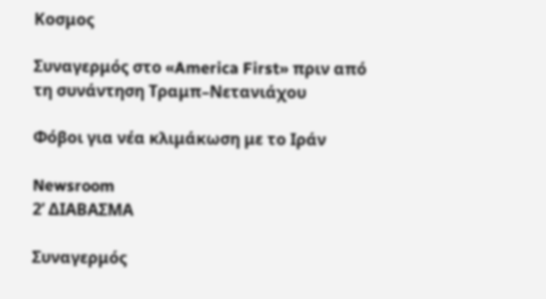Κοσμος

Συναγερμός στο «America First» πριν από τη συνάντηση Τραμπ–Νετανιάχου

Φόβοι για νέα κλιμάκωση με το Ιράν

Newsroom
2’ ΔΙΑΒΑΣΜΑ

Συναγερμός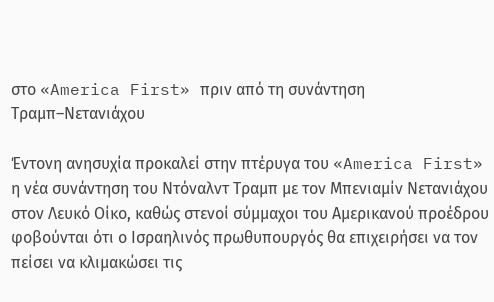στο «America First» πριν από τη συνάντηση Τραμπ–Νετανιάχου

Έντονη ανησυχία προκαλεί στην πτέρυγα του «America First» η νέα συνάντηση του Ντόναλντ Τραμπ με τον Μπενιαμίν Νετανιάχου στον Λευκό Οίκο, καθώς στενοί σύμμαχοι του Αμερικανού προέδρου φοβούνται ότι ο Ισραηλινός πρωθυπουργός θα επιχειρήσει να τον πείσει να κλιμακώσει τις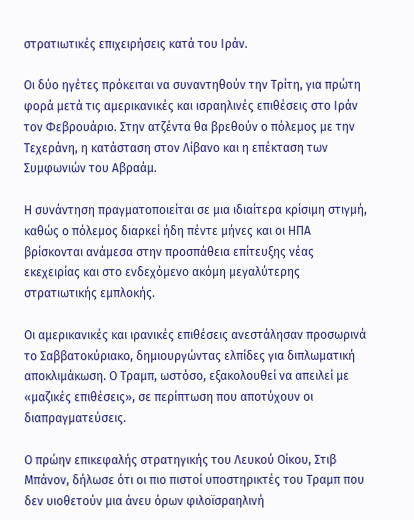στρατιωτικές επιχειρήσεις κατά του Ιράν.

Οι δύο ηγέτες πρόκειται να συναντηθούν την Τρίτη, για πρώτη φορά μετά τις αμερικανικές και ισραηλινές επιθέσεις στο Ιράν τον Φεβρουάριο. Στην ατζέντα θα βρεθούν ο πόλεμος με την Τεχεράνη, η κατάσταση στον Λίβανο και η επέκταση των Συμφωνιών του Αβραάμ.

Η συνάντηση πραγματοποιείται σε μια ιδιαίτερα κρίσιμη στιγμή, καθώς ο πόλεμος διαρκεί ήδη πέντε μήνες και οι ΗΠΑ βρίσκονται ανάμεσα στην προσπάθεια επίτευξης νέας εκεχειρίας και στο ενδεχόμενο ακόμη μεγαλύτερης στρατιωτικής εμπλοκής.

Οι αμερικανικές και ιρανικές επιθέσεις ανεστάλησαν προσωρινά το Σαββατοκύριακο, δημιουργώντας ελπίδες για διπλωματική αποκλιμάκωση. Ο Τραμπ, ωστόσο, εξακολουθεί να απειλεί με «μαζικές επιθέσεις», σε περίπτωση που αποτύχουν οι διαπραγματεύσεις.

Ο πρώην επικεφαλής στρατηγικής του Λευκού Οίκου, Στιβ Μπάνον, δήλωσε ότι οι πιο πιστοί υποστηρικτές του Τραμπ που δεν υιοθετούν μια άνευ όρων φιλοϊσραηλινή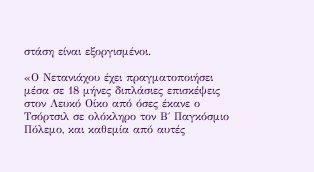στάση είναι εξοργισμένοι.

«Ο Νετανιάχου έχει πραγματοποιήσει μέσα σε 18 μήνες διπλάσιες επισκέψεις στον Λευκό Οίκο από όσες έκανε ο Τσόρτσιλ σε ολόκληρο τον Β΄ Παγκόσμιο Πόλεμο, και καθεμία από αυτές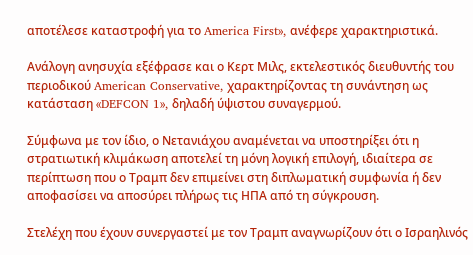αποτέλεσε καταστροφή για το America First», ανέφερε χαρακτηριστικά.

Ανάλογη ανησυχία εξέφρασε και ο Κερτ Μιλς, εκτελεστικός διευθυντής του περιοδικού American Conservative, χαρακτηρίζοντας τη συνάντηση ως κατάσταση «DEFCON 1», δηλαδή ύψιστου συναγερμού.

Σύμφωνα με τον ίδιο, ο Νετανιάχου αναμένεται να υποστηρίξει ότι η στρατιωτική κλιμάκωση αποτελεί τη μόνη λογική επιλογή, ιδιαίτερα σε περίπτωση που ο Τραμπ δεν επιμείνει στη διπλωματική συμφωνία ή δεν αποφασίσει να αποσύρει πλήρως τις ΗΠΑ από τη σύγκρουση.

Στελέχη που έχουν συνεργαστεί με τον Τραμπ αναγνωρίζουν ότι ο Ισραηλινός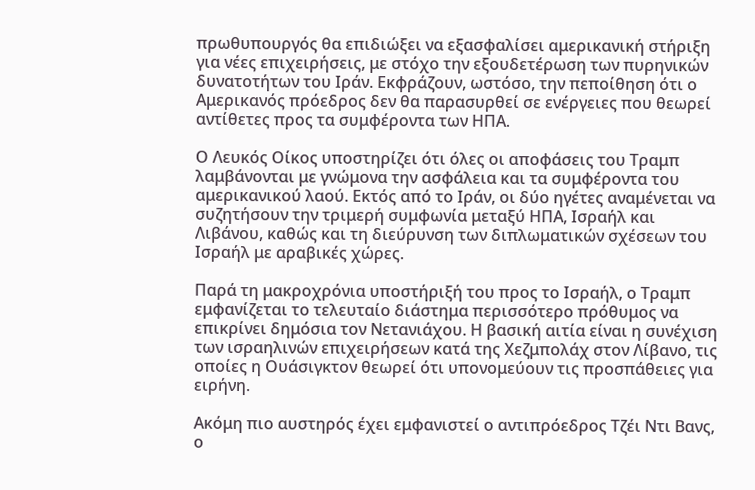πρωθυπουργός θα επιδιώξει να εξασφαλίσει αμερικανική στήριξη για νέες επιχειρήσεις, με στόχο την εξουδετέρωση των πυρηνικών δυνατοτήτων του Ιράν. Εκφράζουν, ωστόσο, την πεποίθηση ότι ο Αμερικανός πρόεδρος δεν θα παρασυρθεί σε ενέργειες που θεωρεί αντίθετες προς τα συμφέροντα των ΗΠΑ.

Ο Λευκός Οίκος υποστηρίζει ότι όλες οι αποφάσεις του Τραμπ λαμβάνονται με γνώμονα την ασφάλεια και τα συμφέροντα του αμερικανικού λαού. Εκτός από το Ιράν, οι δύο ηγέτες αναμένεται να συζητήσουν την τριμερή συμφωνία μεταξύ ΗΠΑ, Ισραήλ και Λιβάνου, καθώς και τη διεύρυνση των διπλωματικών σχέσεων του Ισραήλ με αραβικές χώρες.

Παρά τη μακροχρόνια υποστήριξή του προς το Ισραήλ, ο Τραμπ εμφανίζεται το τελευταίο διάστημα περισσότερο πρόθυμος να επικρίνει δημόσια τον Νετανιάχου. Η βασική αιτία είναι η συνέχιση των ισραηλινών επιχειρήσεων κατά της Χεζμπολάχ στον Λίβανο, τις οποίες η Ουάσιγκτον θεωρεί ότι υπονομεύουν τις προσπάθειες για ειρήνη.

Ακόμη πιο αυστηρός έχει εμφανιστεί ο αντιπρόεδρος Τζέι Ντι Βανς, ο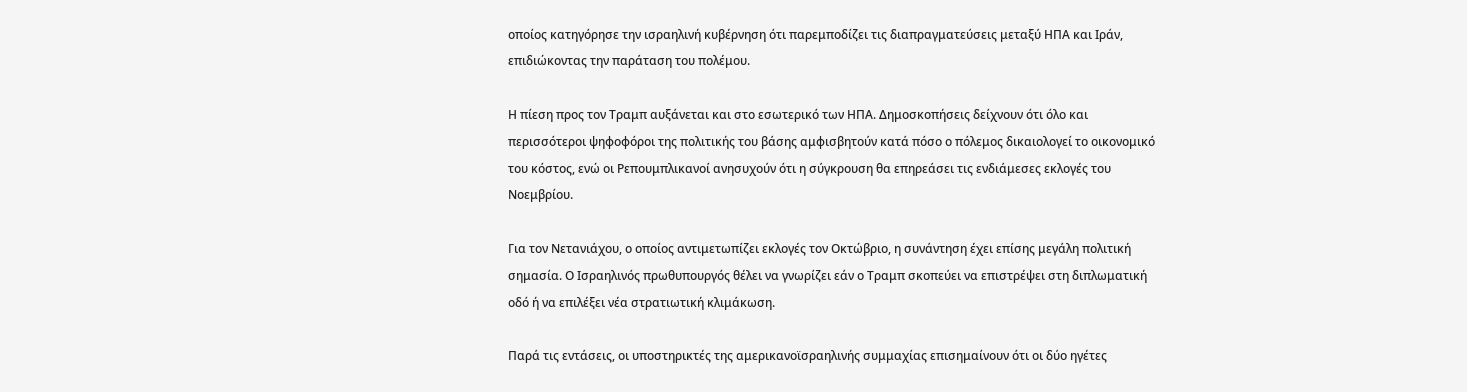οποίος κατηγόρησε την ισραηλινή κυβέρνηση ότι παρεμποδίζει τις διαπραγματεύσεις μεταξύ ΗΠΑ και Ιράν, επιδιώκοντας την παράταση του πολέμου.

Η πίεση προς τον Τραμπ αυξάνεται και στο εσωτερικό των ΗΠΑ. Δημοσκοπήσεις δείχνουν ότι όλο και περισσότεροι ψηφοφόροι της πολιτικής του βάσης αμφισβητούν κατά πόσο ο πόλεμος δικαιολογεί το οικονομικό του κόστος, ενώ οι Ρεπουμπλικανοί ανησυχούν ότι η σύγκρουση θα επηρεάσει τις ενδιάμεσες εκλογές του Νοεμβρίου.

Για τον Νετανιάχου, ο οποίος αντιμετωπίζει εκλογές τον Οκτώβριο, η συνάντηση έχει επίσης μεγάλη πολιτική σημασία. Ο Ισραηλινός πρωθυπουργός θέλει να γνωρίζει εάν ο Τραμπ σκοπεύει να επιστρέψει στη διπλωματική οδό ή να επιλέξει νέα στρατιωτική κλιμάκωση.

Παρά τις εντάσεις, οι υποστηρικτές της αμερικανοϊσραηλινής συμμαχίας επισημαίνουν ότι οι δύο ηγέτες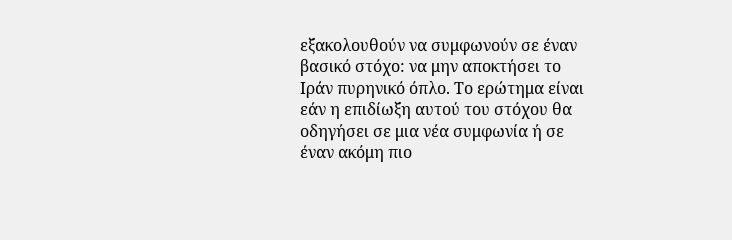εξακολουθούν να συμφωνούν σε έναν βασικό στόχο: να μην αποκτήσει το Ιράν πυρηνικό όπλο. Το ερώτημα είναι εάν η επιδίωξη αυτού του στόχου θα οδηγήσει σε μια νέα συμφωνία ή σε έναν ακόμη πιο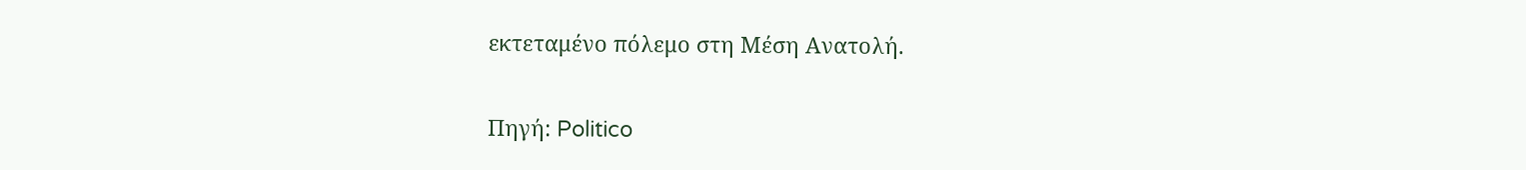εκτεταμένο πόλεμο στη Μέση Ανατολή.

Πηγή: Politico